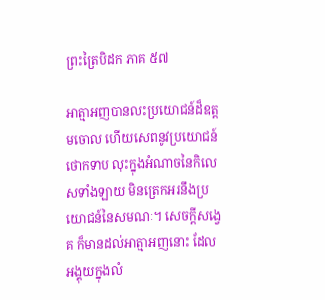ព្រះត្រៃបិដក ភាគ ៥៧

អាត្មាអញបានលះប្រយោជន៍ដ៏ឧត្តមចោល ហើយសេពនូវប្រយោជន៍ថោកទាប លុះក្នុងអំណាចនៃកិលេសទាំងឡាយ មិនត្រេកអរនឹងប្រយោជន៍នៃសមណៈ។ សេចក្ដីសង្វេគ ក៏មានដល់អាត្មាអញនោះ ដែលអង្គុយក្នុងលំ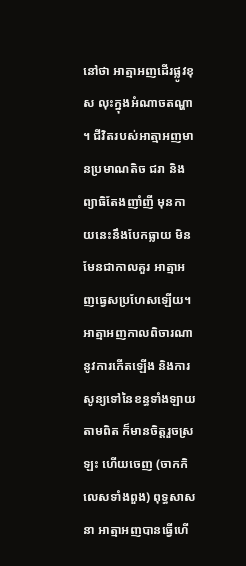នៅថា អាត្មាអញដើរផ្លូវខុស លុះក្នុងអំណាចតណ្ហា។ ជីវិតរបស់អាត្មាអញមានប្រមាណតិច ជរា និងព្យាធិតែងញាំញី មុនកាយនេះនឹងបែកធ្លាយ មិនមែនជាកាលគួរ អាត្មាអញធ្វេសប្រហែសឡើយ។ អាត្មាអញកាលពិចារណានូវការកើតឡើង និងការសូន្យទៅនៃខន្ធទាំងឡាយតាមពិត ក៏មានចិត្តរួចស្រឡះ ហើយចេញ (ចាកកិលេសទាំងពួង) ពុទ្ធសាសនា អាត្មាអញបានធ្វើហើ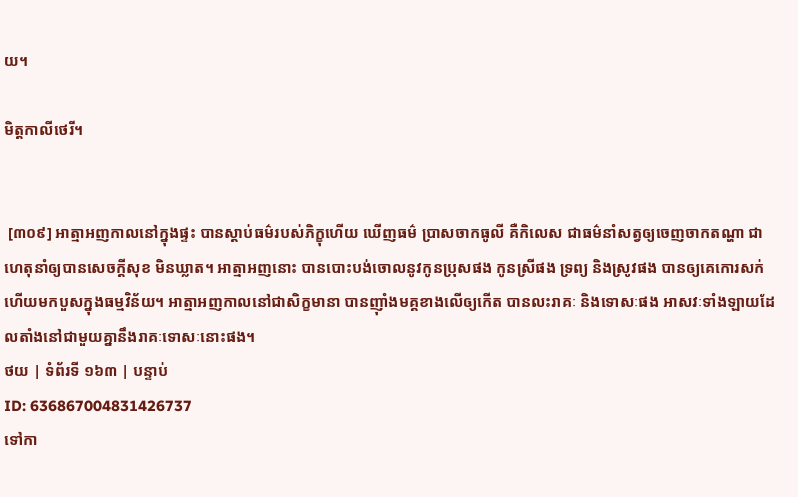យ។

មិត្តកាលីថេរី។


 [៣០៩] អាត្មាអញកាលនៅក្នុងផ្ទះ បានស្ដាប់ធម៌របស់ភិក្ខុហើយ ឃើញធម៌ ប្រាសចាកធូលី គឺកិលេស ជាធម៌នាំសត្វឲ្យចេញចាកតណ្ហា ជាហេតុនាំឲ្យបានសេចក្ដីសុខ មិនឃ្លាត។ អាត្មាអញនោះ បានបោះបង់ចោលនូវកូនប្រុសផង កូនស្រីផង ទ្រព្យ និងស្រូវផង បានឲ្យគេកោរសក់ ហើយមកបួសក្នុងធម្មវិន័យ។ អាត្មាអញកាលនៅជាសិក្ខមានា បានញ៉ាំងមគ្គខាងលើឲ្យកើត បានលះរាគៈ និងទោសៈផង អាសវៈទាំងឡាយដែលតាំងនៅជាមួយគ្នានឹងរាគៈទោសៈនោះផង។
ថយ | ទំព័រទី ១៦៣ | បន្ទាប់
ID: 636867004831426737
ទៅកា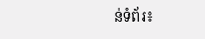ន់ទំព័រ៖